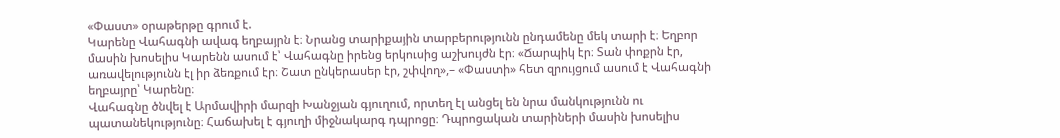«Փաստ» օրաթերթը գրում է.
Կարենը Վահագնի ավագ եղբայրն է։ Նրանց տարիքային տարբերությունն ընդամենը մեկ տարի է։ Եղբոր մասին խոսելիս Կարենն ասում է՝ Վահագնը իրենց երկուսից աշխույժն էր։ «Ճարպիկ էր։ Տան փոքրն էր, առավելությունն էլ իր ձեռքում էր։ Շատ ընկերասեր էր, շփվող»,– «Փաստի» հետ զրույցում ասում է Վահագնի եղբայրը՝ Կարենը։
Վահագնը ծնվել է Արմավիրի մարզի Խանջյան գյուղում, որտեղ էլ անցել են նրա մանկությունն ու պատանեկությունը։ Հաճախել է գյուղի միջնակարգ դպրոցը։ Դպրոցական տարիների մասին խոսելիս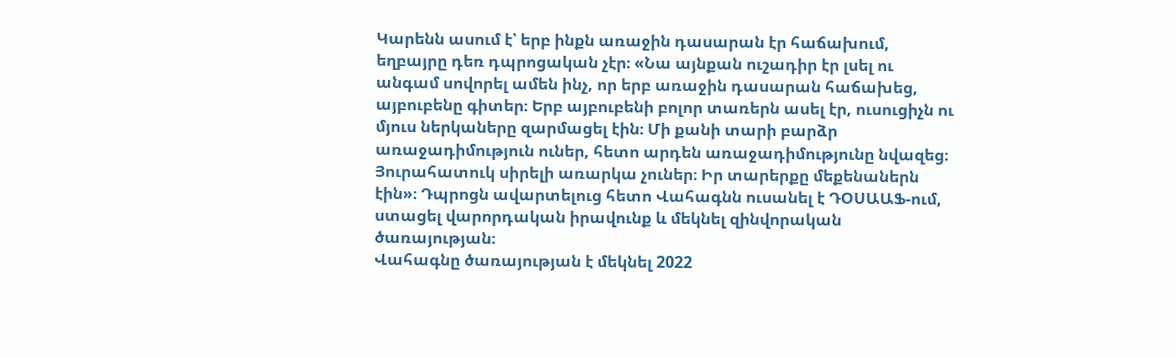Կարենն ասում է՝ երբ ինքն առաջին դասարան էր հաճախում, եղբայրը դեռ դպրոցական չէր։ «Նա այնքան ուշադիր էր լսել ու անգամ սովորել ամեն ինչ, որ երբ առաջին դասարան հաճախեց, այբուբենը գիտեր։ Երբ այբուբենի բոլոր տառերն ասել էր, ուսուցիչն ու մյուս ներկաները զարմացել էին։ Մի քանի տարի բարձր առաջադիմություն ուներ, հետո արդեն առաջադիմությունը նվազեց։ Յուրահատուկ սիրելի առարկա չուներ։ Իր տարերքը մեքենաներն էին»։ Դպրոցն ավարտելուց հետո Վահագնն ուսանել է ԴՕՍԱԱՖ-ում, ստացել վարորդական իրավունք և մեկնել զինվորական ծառայության։
Վահագնը ծառայության է մեկնել 2022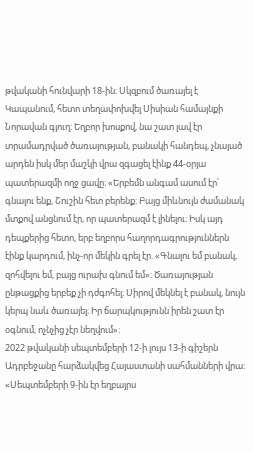թվականի հունվարի 18-ին։ Սկզբում ծառայել է Կապանում, հետո տեղափոխվել Սիսիան համայնքի Նորավան գյուղ։ Եղբոր խոսքով, նա շատ լավ էր տրամադրված ծառայության, բանակի հանդեպ, չնայած արդեն իսկ մեր մաշկի վրա զգացել էինք 44-օրյա պատերազմի ողջ ցավը։ «Երբեմն անգամ ասում էր՝ գնալու ենք, Շուշին հետ բերենք։ Բայց միևնույն ժամանակ մտքով անցնում էր, որ պատերազմ է լինելու։ Իսկ այդ դեպքերից հետո, երբ եղբորս հաղորդագրություններն էինք կարդում, ինչ-որ մեկին գրել էր. «Գնալու եմ բանակ, զոհվելու եմ, բայց ուրախ գնում եմ»։ Ծառայության ընթացքից երբեք չի դժգոհել։ Սիրով մեկնել է բանակ, նույն կերպ նաև ծառայել։ Իր ճարպկությունն իրեն շատ էր օգնում, ոչնչից չէր նեղվում»։
2022 թվականի սեպտեմբերի 12-ի լույս 13-ի գիշերն Ադրբեջանը հարձակվեց Հայաստանի սահմանների վրա։ «Սեպտեմբերի 9-ին էր եղբայրս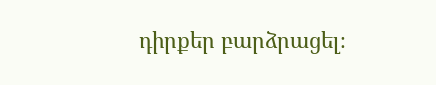դիրքեր բարձրացել։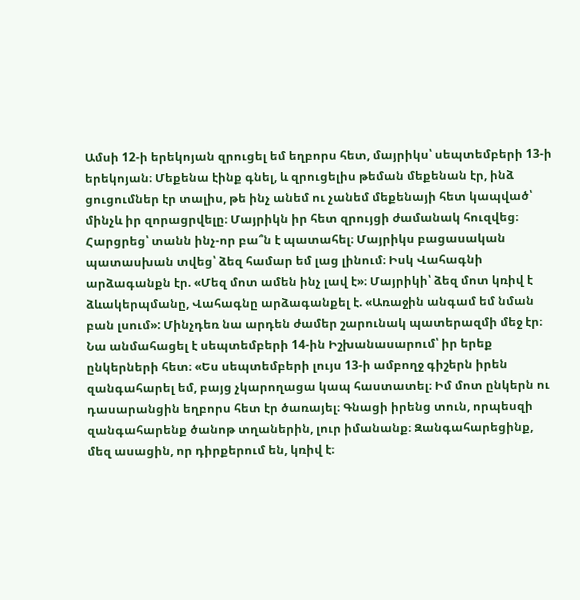Ամսի 12-ի երեկոյան զրուցել եմ եղբորս հետ, մայրիկս՝ սեպտեմբերի 13-ի երեկոյան։ Մեքենա էինք գնել, և զրուցելիս թեման մեքենան էր, ինձ ցուցումներ էր տալիս, թե ինչ անեմ ու չանեմ մեքենայի հետ կապված՝ մինչև իր զորացրվելը։ Մայրիկն իր հետ զրույցի ժամանակ հուզվեց։ Հարցրեց՝ տանն ինչ-որ բա՞ն է պատահել։ Մայրիկս բացասական պատասխան տվեց՝ ձեզ համար եմ լաց լինում։ Իսկ Վահագնի արձագանքն էր. «Մեզ մոտ ամեն ինչ լավ է»։ Մայրիկի՝ ձեզ մոտ կռիվ է ձևակերպմանը, Վահագնը արձագանքել է. «Առաջին անգամ եմ նման բան լսում»: Մինչդեռ նա արդեն ժամեր շարունակ պատերազմի մեջ էր։
Նա անմահացել է սեպտեմբերի 14-ին Իշխանասարում՝ իր երեք ընկերների հետ։ «Ես սեպտեմբերի լույս 13-ի ամբողջ գիշերն իրեն զանգահարել եմ, բայց չկարողացա կապ հաստատել։ Իմ մոտ ընկերն ու դասարանցին եղբորս հետ էր ծառայել։ Գնացի իրենց տուն, որպեսզի զանգահարենք ծանոթ տղաներին, լուր իմանանք։ Զանգահարեցինք, մեզ ասացին, որ դիրքերում են, կռիվ է։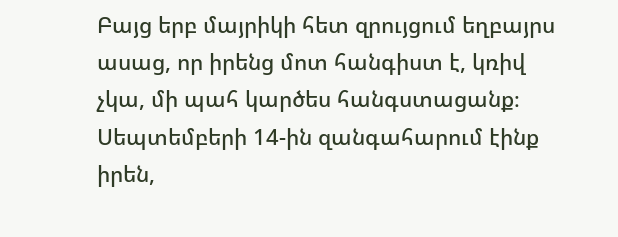Բայց երբ մայրիկի հետ զրույցում եղբայրս ասաց, որ իրենց մոտ հանգիստ է, կռիվ չկա, մի պահ կարծես հանգստացանք։ Սեպտեմբերի 14-ին զանգահարում էինք իրեն,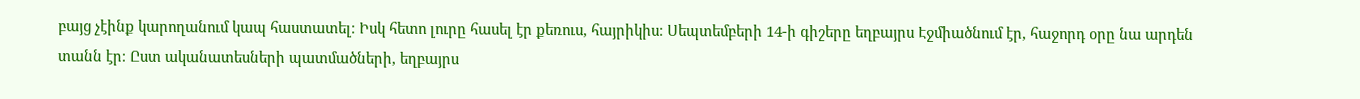բայց չէինք կարողանում կապ հաստատել։ Իսկ հետո լուրը հասել էր քեռուս, հայրիկիս։ Սեպտեմբերի 14-ի գիշերը եղբայրս Էջմիածնում էր, հաջորդ օրը նա արդեն տանն էր։ Ըստ ականատեսների պատմածների, եղբայրս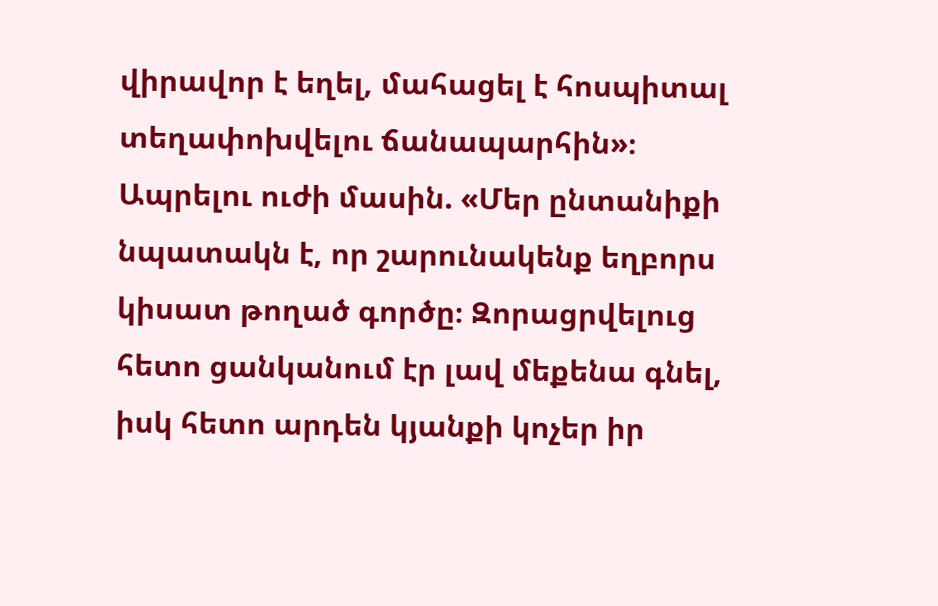վիրավոր է եղել, մահացել է հոսպիտալ տեղափոխվելու ճանապարհին»։
Ապրելու ուժի մասին. «Մեր ընտանիքի նպատակն է, որ շարունակենք եղբորս կիսատ թողած գործը։ Զորացրվելուց հետո ցանկանում էր լավ մեքենա գնել, իսկ հետո արդեն կյանքի կոչեր իր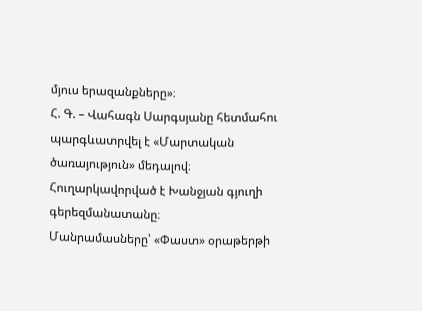մյուս երազանքները»։
Հ. Գ. – Վահագն Սարգսյանը հետմահու պարգևատրվել է «Մարտական ծառայություն» մեդալով։ Հուղարկավորված է Խանջյան գյուղի գերեզմանատանը։
Մանրամասները՝ «Փաստ» օրաթերթի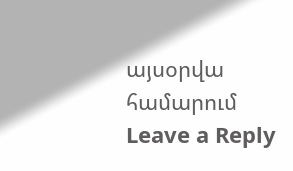այսօրվա համարում
Leave a Reply